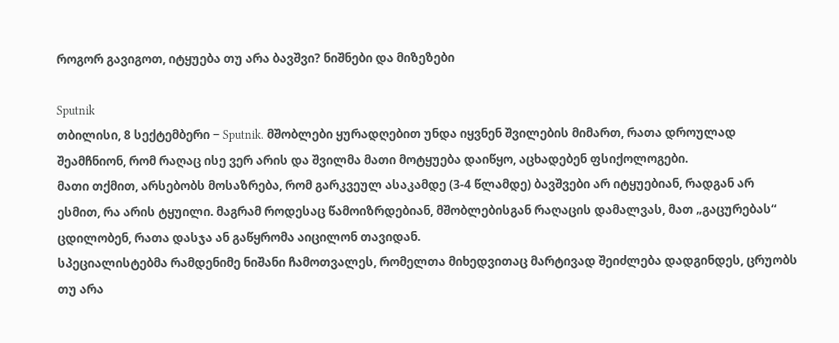როგორ გავიგოთ, იტყუება თუ არა ბავშვი? ნიშნები და მიზეზები

Sputnik
თბილისი, 8 სექტემბერი − Sputnik. მშობლები ყურადღებით უნდა იყვნენ შვილების მიმართ, რათა დროულად შეამჩნიონ, რომ რაღაც ისე ვერ არის და შვილმა მათი მოტყუება დაიწყო, აცხადებენ ფსიქოლოგები.
მათი თქმით, არსებობს მოსაზრება, რომ გარკვეულ ასაკამდე (3-4 წლამდე) ბავშვები არ იტყუებიან, რადგან არ ესმით, რა არის ტყუილი. მაგრამ როდესაც წამოიზრდებიან, მშობლებისგან რაღაცის დამალვას, მათ „გაცურებას“ ცდილობენ, რათა დასჯა ან გაწყრომა აიცილონ თავიდან.
სპეციალისტებმა რამდენიმე ნიშანი ჩამოთვალეს, რომელთა მიხედვითაც მარტივად შეიძლება დადგინდეს, ცრუობს თუ არა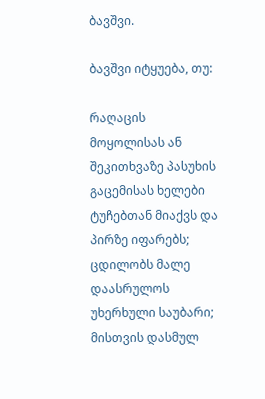ბავშვი.

ბავშვი იტყუება, თუ:

რაღაცის მოყოლისას ან შეკითხვაზე პასუხის გაცემისას ხელები ტუჩებთან მიაქვს და პირზე იფარებს;
ცდილობს მალე დაასრულოს უხერხული საუბარი;
მისთვის დასმულ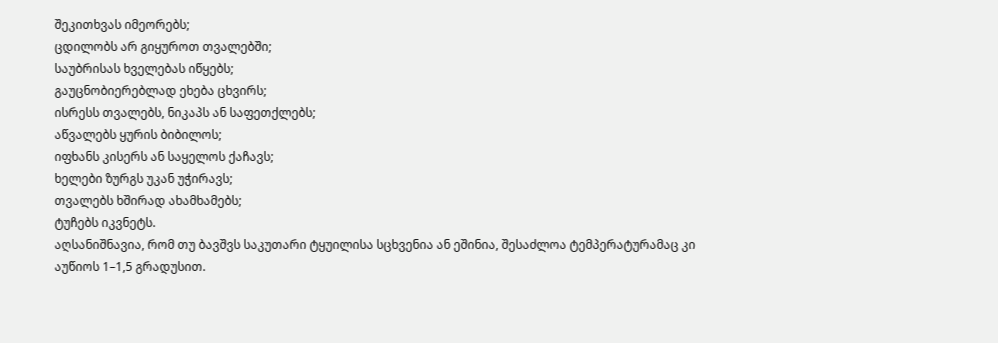შეკითხვას იმეორებს;
ცდილობს არ გიყუროთ თვალებში;
საუბრისას ხველებას იწყებს;
გაუცნობიერებლად ეხება ცხვირს;
ისრესს თვალებს, ნიკაპს ან საფეთქლებს;
აწვალებს ყურის ბიბილოს;
იფხანს კისერს ან საყელოს ქაჩავს;
ხელები ზურგს უკან უჭირავს;
თვალებს ხშირად ახამხამებს;
ტუჩებს იკვნეტს.
აღსანიშნავია, რომ თუ ბავშვს საკუთარი ტყუილისა სცხვენია ან ეშინია, შესაძლოა ტემპერატურამაც კი აუწიოს 1–1,5 გრადუსით.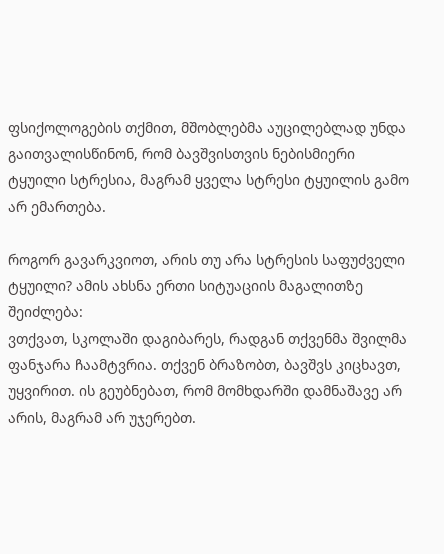ფსიქოლოგების თქმით, მშობლებმა აუცილებლად უნდა გაითვალისწინონ, რომ ბავშვისთვის ნებისმიერი ტყუილი სტრესია, მაგრამ ყველა სტრესი ტყუილის გამო არ ემართება.

როგორ გავარკვიოთ, არის თუ არა სტრესის საფუძველი ტყუილი? ამის ახსნა ერთი სიტუაციის მაგალითზე შეიძლება:
ვთქვათ, სკოლაში დაგიბარეს, რადგან თქვენმა შვილმა ფანჯარა ჩაამტვრია. თქვენ ბრაზობთ, ბავშვს კიცხავთ, უყვირით. ის გეუბნებათ, რომ მომხდარში დამნაშავე არ არის, მაგრამ არ უჯერებთ.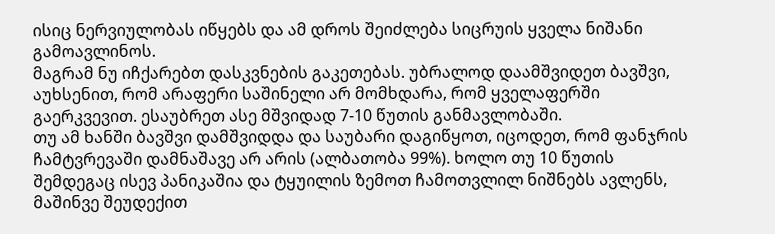ისიც ნერვიულობას იწყებს და ამ დროს შეიძლება სიცრუის ყველა ნიშანი გამოავლინოს.
მაგრამ ნუ იჩქარებთ დასკვნების გაკეთებას. უბრალოდ დაამშვიდეთ ბავშვი, აუხსენით, რომ არაფერი საშინელი არ მომხდარა, რომ ყველაფერში გაერკვევით. ესაუბრეთ ასე მშვიდად 7-10 წუთის განმავლობაში.
თუ ამ ხანში ბავშვი დამშვიდდა და საუბარი დაგიწყოთ, იცოდეთ, რომ ფანჯრის ჩამტვრევაში დამნაშავე არ არის (ალბათობა 99%). ხოლო თუ 10 წუთის შემდეგაც ისევ პანიკაშია და ტყუილის ზემოთ ჩამოთვლილ ნიშნებს ავლენს, მაშინვე შეუდექით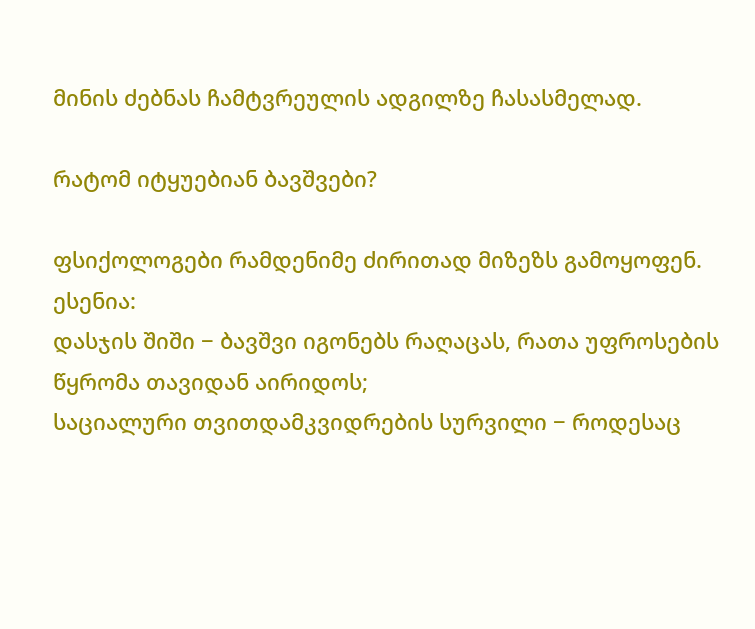მინის ძებნას ჩამტვრეულის ადგილზე ჩასასმელად.

რატომ იტყუებიან ბავშვები?

ფსიქოლოგები რამდენიმე ძირითად მიზეზს გამოყოფენ. ესენია:
დასჯის შიში − ბავშვი იგონებს რაღაცას, რათა უფროსების წყრომა თავიდან აირიდოს;
საციალური თვითდამკვიდრების სურვილი − როდესაც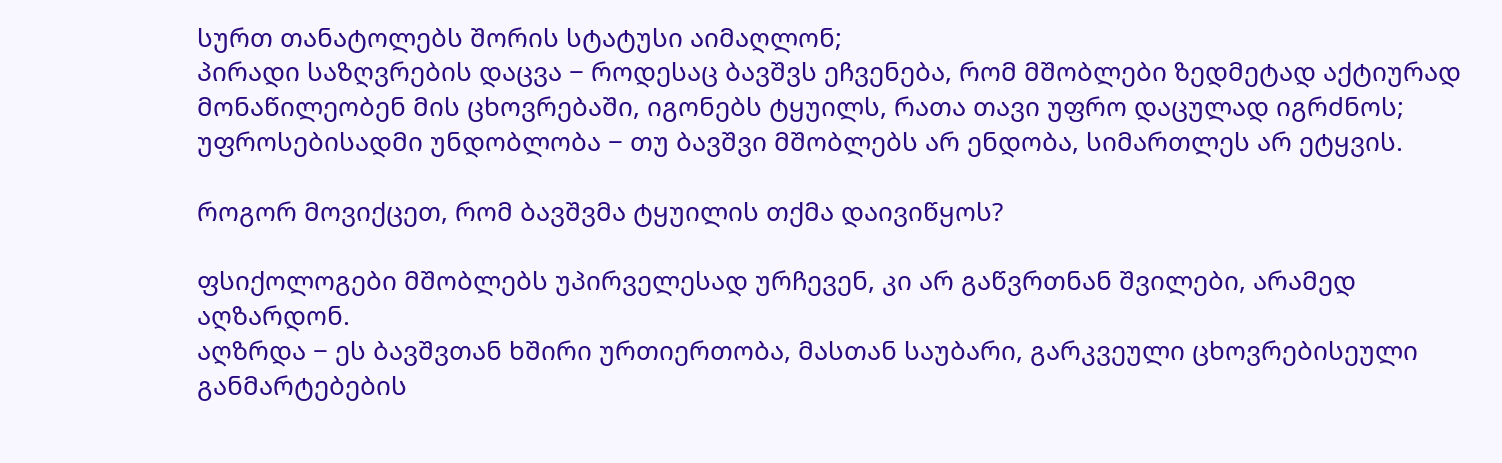სურთ თანატოლებს შორის სტატუსი აიმაღლონ;
პირადი საზღვრების დაცვა − როდესაც ბავშვს ეჩვენება, რომ მშობლები ზედმეტად აქტიურად მონაწილეობენ მის ცხოვრებაში, იგონებს ტყუილს, რათა თავი უფრო დაცულად იგრძნოს;
უფროსებისადმი უნდობლობა − თუ ბავშვი მშობლებს არ ენდობა, სიმართლეს არ ეტყვის.

როგორ მოვიქცეთ, რომ ბავშვმა ტყუილის თქმა დაივიწყოს?

ფსიქოლოგები მშობლებს უპირველესად ურჩევენ, კი არ გაწვრთნან შვილები, არამედ აღზარდონ.
აღზრდა − ეს ბავშვთან ხშირი ურთიერთობა, მასთან საუბარი, გარკვეული ცხოვრებისეული განმარტებების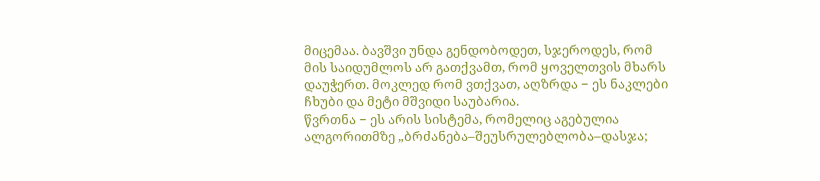მიცემაა. ბავშვი უნდა გენდობოდეთ, სჯეროდეს, რომ მის საიდუმლოს არ გათქვამთ, რომ ყოველთვის მხარს დაუჭერთ. მოკლედ რომ ვთქვათ, აღზრდა − ეს ნაკლები ჩხუბი და მეტი მშვიდი საუბარია.
წვრთნა − ეს არის სისტემა, რომელიც აგებულია ალგორითმზე „ბრძანება–შეუსრულებლობა–დასჯა;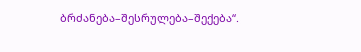ბრძანება–შესრულება–შექება“.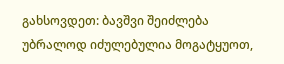გახსოვდეთ: ბავშვი შეიძლება უბრალოდ იძულებულია მოგატყუოთ,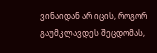ვინაიდან არ იცის, როგორ გაუმკლავდეს შეცდომას,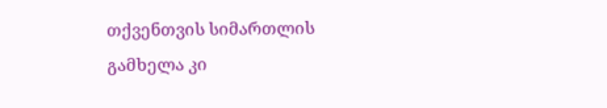თქვენთვის სიმართლის გამხელა კი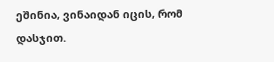ეშინია, ვინაიდან იცის, რომ დასჯით.